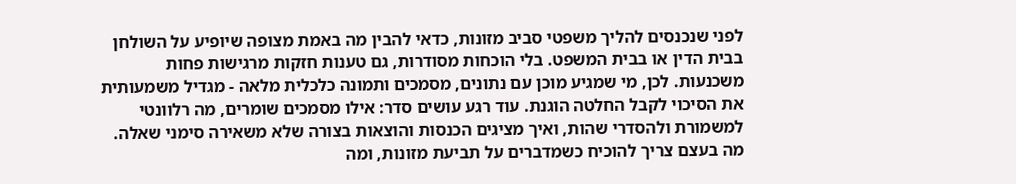לפני שנכנסים להליך משפטי סביב מזונות, כדאי להבין מה באמת מצופה שיופיע על השולחן בבית הדין או בבית המשפט. בלי הוכחות מסודרות, גם טענות חזקות מרגישות פחות משכנעות. לכן, מי שמגיע מוכן עם נתונים, מסמכים ותמונה כלכלית מלאה - מגדיל משמעותית את הסיכוי לקבל החלטה הוגנת. עוד רגע עושים סדר: אילו מסמכים שומרים, מה רלוונטי למשמורת ולהסדרי שהות, ואיך מציגים הכנסות והוצאות בצורה שלא משאירה סימני שאלה.
מה בעצם צריך להוכיח כשמדברים על תביעת מזונות, ומה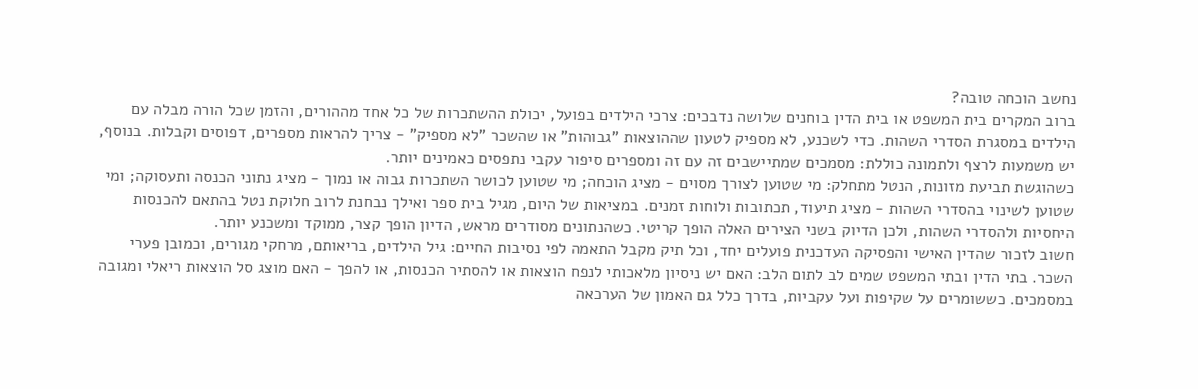נחשב הוכחה טובה?
ברוב המקרים בית המשפט או בית הדין בוחנים שלושה נדבכים: צרכי הילדים בפועל, יכולת ההשתכרות של כל אחד מההורים, והזמן שכל הורה מבלה עם הילדים במסגרת הסדרי השהות. כדי לשכנע, לא מספיק לטעון שההוצאות "גבוהות" או שהשכר "לא מספיק" - צריך להראות מספרים, דפוסים וקבלות. בנוסף, יש משמעות לרצף ולתמונה כוללת: מסמכים שמתיישבים זה עם זה ומספרים סיפור עקבי נתפסים כאמינים יותר.
כשהוגשת תביעת מזונות, הנטל מתחלק: מי שטוען לצורך מסוים - מציג הוכחה; מי שטוען לכושר השתכרות גבוה או נמוך - מציג נתוני הכנסה ותעסוקה; ומי שטוען לשינוי בהסדרי השהות - מציג תיעוד, תכתובות ולוחות זמנים. במציאות של היום, מגיל בית ספר ואילך נבחנת לרוב חלוקת נטל בהתאם להכנסות היחסיות ולהסדרי השהות, ולכן הדיוק בשני הצירים האלה הופך קריטי. כשהנתונים מסודרים מראש, הדיון הופך קצר, ממוקד ומשכנע יותר.
חשוב לזכור שהדין האישי והפסיקה העדכנית פועלים יחד, וכל תיק מקבל התאמה לפי נסיבות החיים: גיל הילדים, בריאותם, מרחקי מגורים, וכמובן פערי השכר. בתי הדין ובתי המשפט שמים לב לתום הלב: האם יש ניסיון מלאכותי לנפח הוצאות או להסתיר הכנסות, או להפך - האם מוצג סל הוצאות ריאלי ומגובה במסמכים. כששומרים על שקיפות ועל עקביות, בדרך כלל גם האמון של הערכאה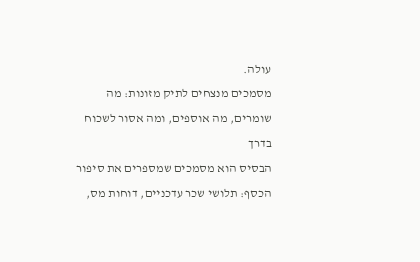עולה.
מסמכים מנצחים לתיק מזונות: מה שומרים, מה אוספים, ומה אסור לשכוח בדרך
הבסיס הוא מסמכים שמספרים את סיפור הכסף: תלושי שכר עדכניים, דוחות מס,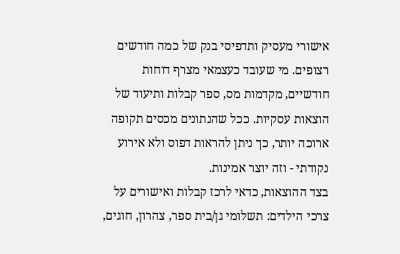אישורי מעסיק ותדפיסי בנק של כמה חודשים רצופים. מי שעובד כעצמאי מצרף דוחות חודשיים, מקדמות מס, ספר קבלות ותיעוד של הוצאות עסקיות. ככל שהנתונים מכסים תקופה ארוכה יותר, כך ניתן להראות דפוס ולא אירוע נקודתי - וזה יוצר אמינות.
בצד ההוצאות, כדאי לרכז קבלות ואישורים על צרכי הילדים: תשלומי גן/בית ספר, צהרון, חוגים,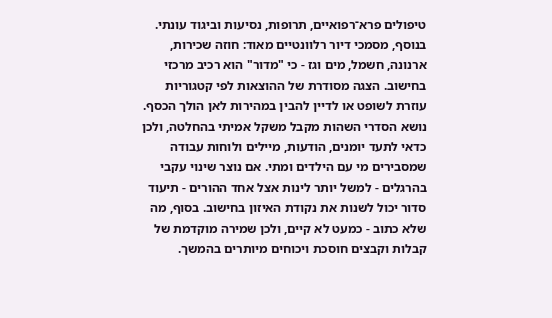טיפולים פרא־רפואיים, תרופות, נסיעות וביגוד עונתי. בנוסף, מסמכי דיור רלוונטיים מאוד: חוזה שכירות, ארנונה, חשמל, מים וגז - כי "מדור" הוא רכיב מרכזי בחישוב. הצגה מסודרת של ההוצאות לפי קטגוריות עוזרת לשופט או לדיין להבין במהירות לאן הולך הכסף.
נושא הסדרי השהות מקבל משקל אמיתי בהחלטה, ולכן כדאי לתעד יומנים, הודעות, מיילים ולוחות עבודה שמסבירים מי עם הילדים ומתי. אם נוצר שינוי עקבי בהרגלים - למשל יותר לינות אצל אחד ההורים - תיעוד סדור יכול לשנות את נקודת האיזון בחישוב. בסוף, מה שלא כתוב - כמעט לא קיים, ולכן שמירה מוקדמת של קבלות וקבצים חוסכת ויכוחים מיותרים בהמשך.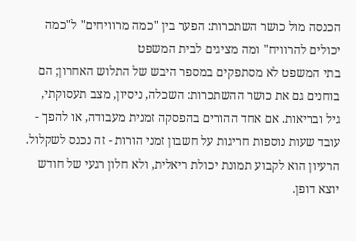הכנסה מול כושר השתכרות: הפער בין "כמה מרוויחים" ל"כמה יכולים להרוויח" ומה מציגים לבית המשפט
בתי המשפט לא מסתפקים במספר היבש של התלוש האחרון; הם בוחנים גם את כושר ההשתכרות: השכלה, ניסיון, מצב תעסוקתי, גיל ובריאות. אם אחד ההורים בהפסקה זמנית מעבודה, או להפך - עובד שעות נוספות חריגות על חשבון זמני הורות - זה נכנס לשקלול. הרעיון הוא לקבוע תמונת יכולת ריאלית, ולא חלון רגעי של חודש יוצא דופן.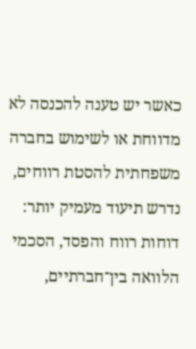כאשר יש טענה להכנסה לא מדווחת או לשימוש בחברה משפחתית להסטת רווחים, נדרש תיעוד מעמיק יותר: דוחות רווח והפסד, הסכמי הלוואה בין־חברתיים,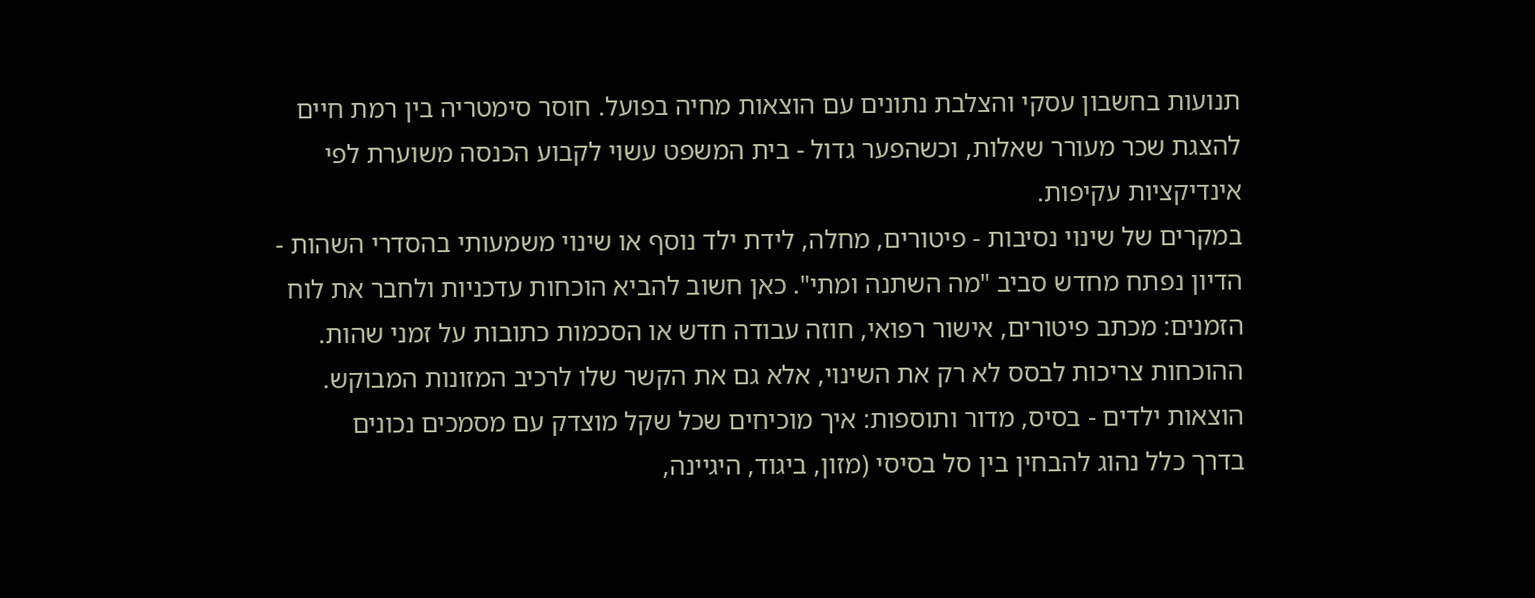תנועות בחשבון עסקי והצלבת נתונים עם הוצאות מחיה בפועל. חוסר סימטריה בין רמת חיים להצגת שכר מעורר שאלות, וכשהפער גדול - בית המשפט עשוי לקבוע הכנסה משוערת לפי אינדיקציות עקיפות.
במקרים של שינוי נסיבות - פיטורים, מחלה, לידת ילד נוסף או שינוי משמעותי בהסדרי השהות - הדיון נפתח מחדש סביב "מה השתנה ומתי". כאן חשוב להביא הוכחות עדכניות ולחבר את לוח הזמנים: מכתב פיטורים, אישור רפואי, חוזה עבודה חדש או הסכמות כתובות על זמני שהות. ההוכחות צריכות לבסס לא רק את השינוי, אלא גם את הקשר שלו לרכיב המזונות המבוקש.
הוצאות ילדים - בסיס, מדור ותוספות: איך מוכיחים שכל שקל מוצדק עם מסמכים נכונים
בדרך כלל נהוג להבחין בין סל בסיסי (מזון, ביגוד, היגיינה,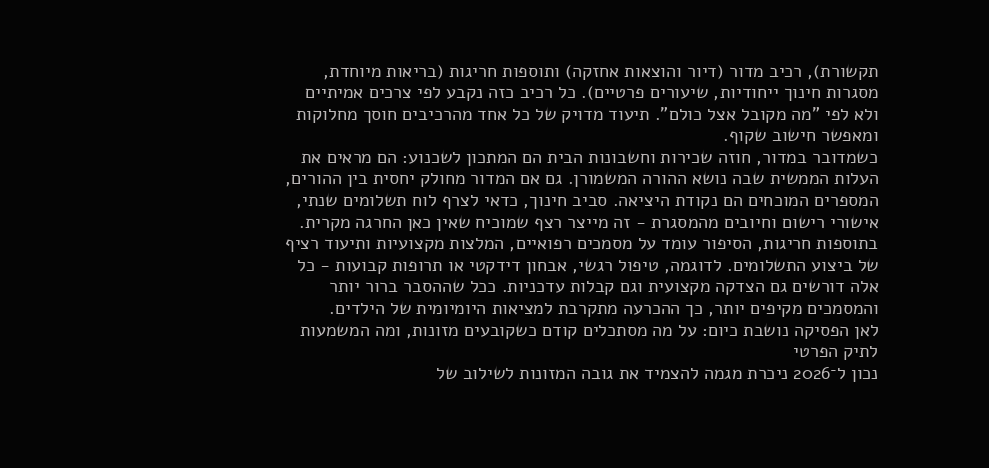תקשורת), רכיב מדור (דיור והוצאות אחזקה) ותוספות חריגות (בריאות מיוחדת, מסגרות חינוך ייחודיות, שיעורים פרטיים). כל רכיב כזה נקבע לפי צרכים אמיתיים ולא לפי "מה מקובל אצל כולם". תיעוד מדויק של כל אחד מהרכיבים חוסך מחלוקות ומאפשר חישוב שקוף.
כשמדובר במדור, חוזה שכירות וחשבונות הבית הם המתכון לשכנוע: הם מראים את העלות הממשית שבה נושא ההורה המשמורן. גם אם המדור מחולק יחסית בין ההורים, המספרים המוכחים הם נקודת היציאה. סביב חינוך, כדאי לצרף לוח תשלומים שנתי, אישורי רישום וחיובים מהמסגרת - זה מייצר רצף שמוכיח שאין כאן החרגה מקרית.
בתוספות חריגות, הסיפור עומד על מסמכים רפואיים, המלצות מקצועיות ותיעוד רציף של ביצוע התשלומים. לדוגמה, טיפול רגשי, אבחון דידקטי או תרופות קבועות - כל אלה דורשים גם הצדקה מקצועית וגם קבלות עדכניות. ככל שההסבר ברור יותר והמסמכים מקיפים יותר, כך ההכרעה מתקרבת למציאות היומיומית של הילדים.
לאן הפסיקה נושבת כיום: על מה מסתכלים קודם כשקובעים מזונות, ומה המשמעות לתיק הפרטי
נכון ל־2026 ניכרת מגמה להצמיד את גובה המזונות לשילוב של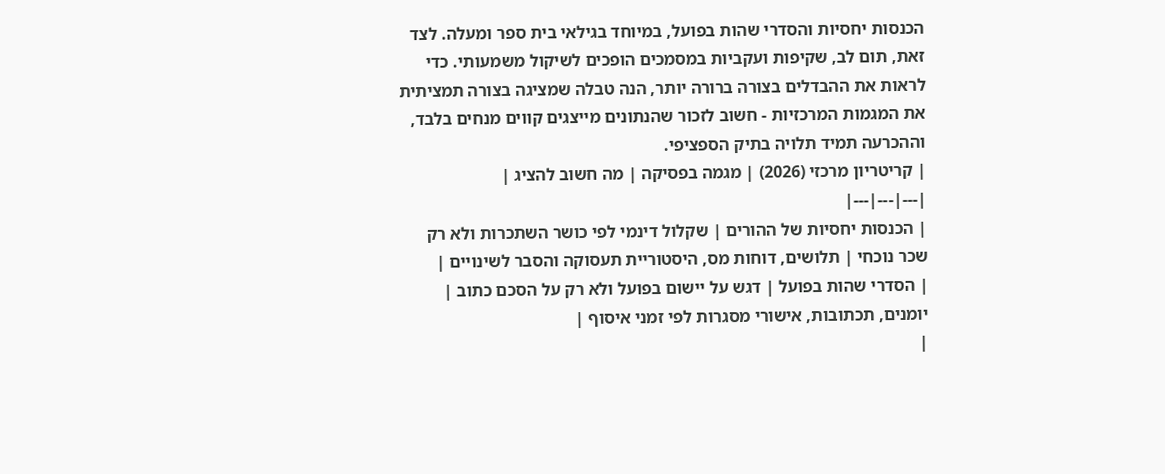הכנסות יחסיות והסדרי שהות בפועל, במיוחד בגילאי בית ספר ומעלה. לצד זאת, תום לב, שקיפות ועקביות במסמכים הופכים לשיקול משמעותי. כדי לראות את ההבדלים בצורה ברורה יותר, הנה טבלה שמציגה בצורה תמציתית את המגמות המרכזיות - חשוב לזכור שהנתונים מייצגים קווים מנחים בלבד, וההכרעה תמיד תלויה בתיק הספציפי.
| קריטריון מרכזי (2026) | מגמה בפסיקה | מה חשוב להציג |
|---|---|---|
| הכנסות יחסיות של ההורים | שקלול דינמי לפי כושר השתכרות ולא רק שכר נוכחי | תלושים, דוחות מס, היסטוריית תעסוקה והסבר לשינויים |
| הסדרי שהות בפועל | דגש על יישום בפועל ולא רק על הסכם כתוב | יומנים, תכתובות, אישורי מסגרות לפי זמני איסוף |
|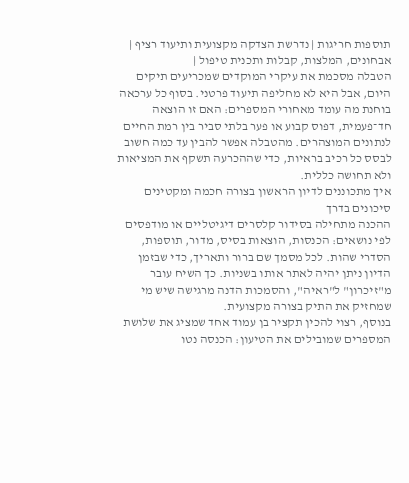תוספות חריגות | נדרשת הצדקה מקצועית ותיעוד רציף | אבחונים, המלצות, קבלות ותכנית טיפול |
הטבלה מסכמת את עיקרי המוקדים שמכריעים תיקים היום, אבל היא לא מחליפה תיעוד פרטני. בסוף כל ערכאה בוחנת מה עומד מאחורי המספרים: האם זו הוצאה חד־פעמית, דפוס קבוע או פער בלתי סביר בין רמת החיים לנתונים המוצהרים. מהטבלה אפשר להבין עד כמה חשוב לבסס כל רכיב בראיות, כדי שההכרעה תשקף את המציאות ולא תחושה כללית.
איך מתכוננים לדיון הראשון בצורה חכמה ומקטינים סיכונים בדרך
ההכנה מתחילה בסידור קלסרים דיגיטליים או מודפסים לפי נושאים: הכנסות, הוצאות בסיס, מדור, תוספות, הסדרי שהות. לכל מסמך שם ברור ותאריך, כדי שבזמן הדיון ניתן יהיה לאתר אותו בשניות. כך השיח עובר מ"זיכרון" ל"ראיה", והסמכות הדנה מרגישה שיש מי שמחזיק את התיק בצורה מקצועית.
בנוסף, רצוי להכין תקציר בן עמוד אחד שמציג את שלושת המספרים שמובילים את הטיעון: הכנסה נטו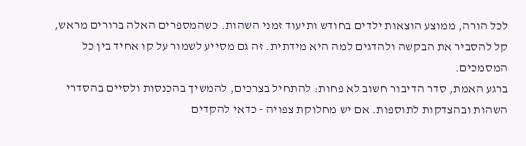לכל הורה, ממוצע הוצאות ילדים בחודש ותיעוד זמני השהות. כשהמספרים האלה ברורים מראש, קל להסביר את הבקשה ולהדגים למה היא מידתית. זה גם מסייע לשמור על קו אחיד בין כל המסמכים.
ברגע האמת, סדר הדיבור חשוב לא פחות: להתחיל בצרכים, להמשיך בהכנסות ולסיים בהסדרי השהות ובהצדקות לתוספות. אם יש מחלוקת צפויה - כדאי להקדים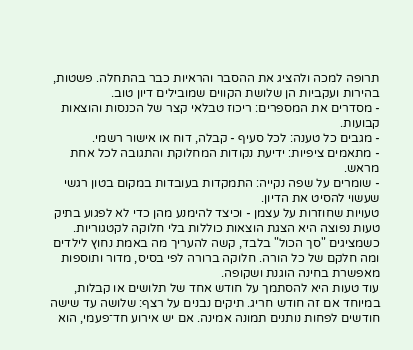תרופה למכה ולהציג את ההסבר והראיות כבר בהתחלה. פשטות, בהירות ועקביות הן שלושת הקווים שמובילים דיון טוב.
- מסדרים את המספרים: ריכוז טבלאי קצר של הכנסות והוצאות קבועות.
- מגבים כל טענה: לכל סעיף - קבלה, דוח או אישור רשמי.
- מתאמים ציפיות: ידיעת נקודות המחלוקת והתגובה לכל אחת מראש.
- שומרים על שפה נקייה: התמקדות בעובדות במקום בטון רגשי שעשוי להסיט את הדיון.
טעויות שחוזרות על עצמן - וכיצד להימנע מהן כדי לא לפגוע בתיק
טעות נפוצה היא הצגת הוצאות כוללות בלי חלוקה לקטגוריות. כשמציגים "סך הכול" בלבד, קשה להעריך מה באמת נחוץ לילדים ומה חלקם של כל הורה. חלוקה ברורה לפי בסיס, מדור ותוספות מאפשרת בחינה הוגנת ושקופה.
עוד טעות היא להסתמך על חודש אחד של תלושים או קבלות, במיוחד אם זה חודש חריג. תיקים נבנים על רצף: שלושה עד שישה חודשים לפחות נותנים תמונה אמינה. אם יש אירוע חד־פעמי, הוא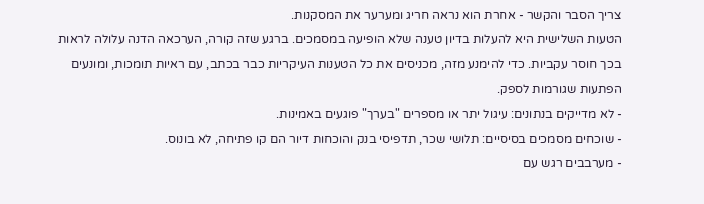צריך הסבר והקשר - אחרת הוא נראה חריג ומערער את המסקנות.
הטעות השלישית היא להעלות בדיון טענה שלא הופיעה במסמכים. ברגע שזה קורה, הערכאה הדנה עלולה לראות בכך חוסר עקביות. כדי להימנע מזה, מכניסים את כל הטענות העיקריות כבר בכתב, עם ראיות תומכות, ומונעים הפתעות שגורמות לספק.
- לא מדייקים בנתונים: עיגול יתר או מספרים "בערך" פוגעים באמינות.
- שוכחים מסמכים בסיסיים: תלושי שכר, תדפיסי בנק והוכחות דיור הם קו פתיחה, לא בונוס.
- מערבבים רגש עם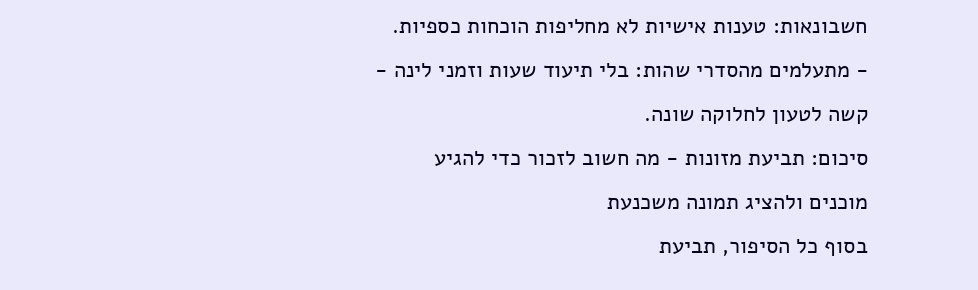חשבונאות: טענות אישיות לא מחליפות הוכחות כספיות.
- מתעלמים מהסדרי שהות: בלי תיעוד שעות וזמני לינה - קשה לטעון לחלוקה שונה.
סיכום: תביעת מזונות - מה חשוב לזכור כדי להגיע מוכנים ולהציג תמונה משכנעת
בסוף כל הסיפור, תביעת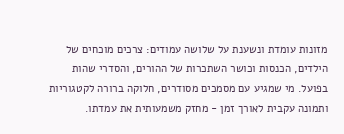מזונות עומדת ונשענת על שלושה עמודים: צרכים מוכחים של הילדים, הכנסות וכושר השתכרות של ההורים, והסדרי שהות בפועל. מי שמגיע עם מסמכים מסודרים, חלוקה ברורה לקטגוריות ותמונה עקבית לאורך זמן - מחזק משמעותית את עמדתו.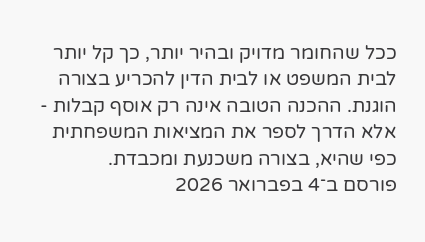ככל שהחומר מדויק ובהיר יותר, כך קל יותר לבית המשפט או לבית הדין להכריע בצורה הוגנת. ההכנה הטובה אינה רק אוסף קבלות - אלא הדרך לספר את המציאות המשפחתית כפי שהיא, בצורה משכנעת ומכבדת.
פורסם ב־4 בפברואר 2026